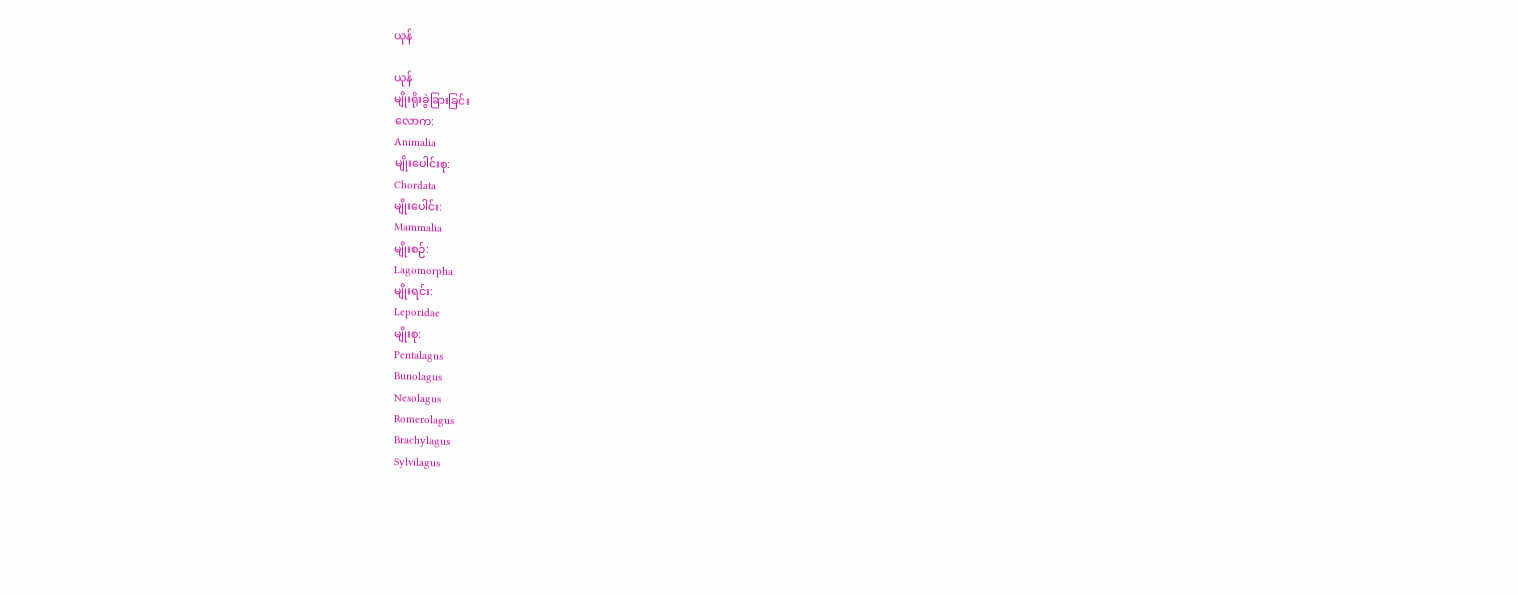ယုန်

ယုန်
မျိုးရိုးခွဲခြားခြင်း
လောက:
Animalia
မျိုးပေါင်းစု:
Chordata
မျိုးပေါင်း:
Mammalia
မျိုးစဉ်:
Lagomorpha
မျိုးရင်း:
Leporidae
မျိုးစု:
Pentalagus
Bunolagus
Nesolagus
Romerolagus
Brachylagus
Sylvilagus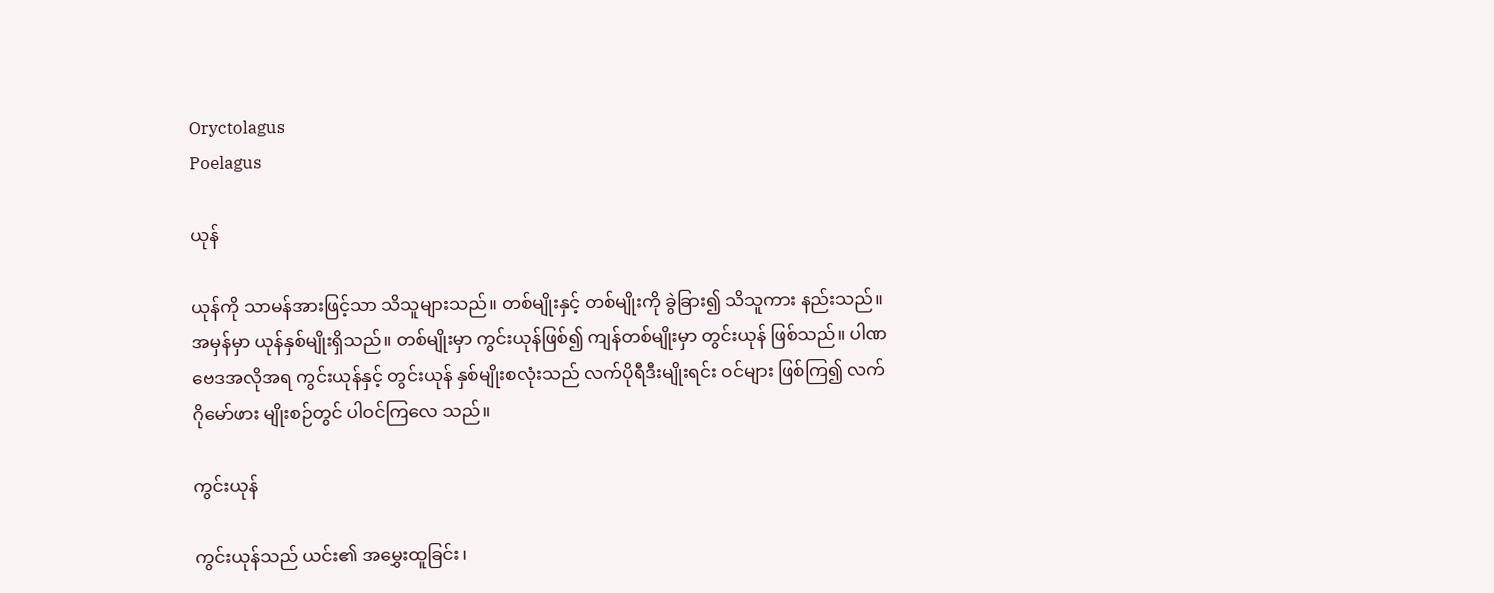Oryctolagus
Poelagus

ယုန်

ယုန်ကို သာမန်အားဖြင့်သာ သိသူများသည်။ တစ်မျိုးနှင့် တစ်မျိုးကို ခွဲခြား၍ သိသူကား နည်းသည်။ အမှန်မှာ ယုန်နှစ်မျိုးရှိသည်။ တစ်မျိုးမှာ ကွင်းယုန်ဖြစ်၍ ကျန်တစ်မျိုးမှာ တွင်းယုန် ဖြစ်သည်။ ပါဏဗေဒအလိုအရ ကွင်းယုန်နှင့် တွင်းယုန် နှစ်မျိုးစလုံးသည် လက်ပိုရီဒီးမျိုးရင်း ဝင်များ ဖြစ်ကြ၍ လက်ဂိုမော်ဖား မျိုးစဉ်တွင် ပါဝင်ကြလေ သည်။

ကွင်းယုန်

ကွင်းယုန်သည် ယင်း၏ အမွှေးထူခြင်း၊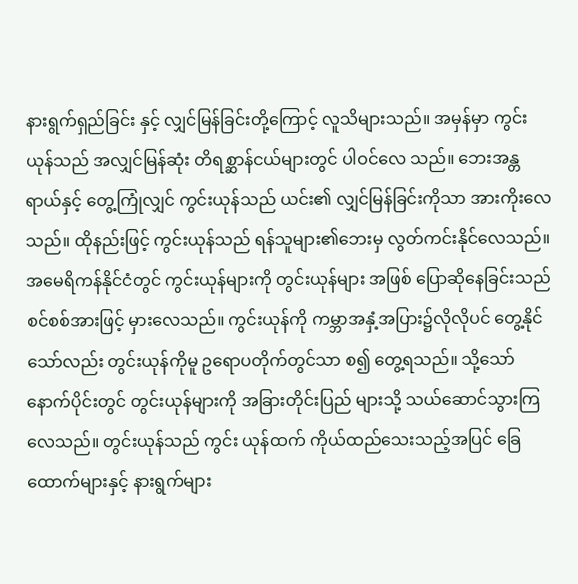နားရွက်ရှည်ခြင်း နှင့် လျှင်မြန်ခြင်းတို့ကြောင့် လူသိများသည်။ အမှန်မှာ ကွင်း ယုန်သည် အလျှင်မြန်ဆုံး တိရစ္ဆာန်ငယ်များတွင် ပါဝင်လေ သည်။ ဘေးအန္တရာယ်နှင့် တွေ့ကြုံလျှင် ကွင်းယုန်သည် ယင်း၏ လျှင်မြန်ခြင်းကိုသာ အားကိုးလေသည်။ ထိုနည်းဖြင့် ကွင်းယုန်သည် ရန်သူများ၏ဘေးမှ လွတ်ကင်းနိုင်လေသည်။ အမေရိကန်နိုင်ငံတွင် ကွင်းယုန်များကို တွင်းယုန်များ အဖြစ် ပြောဆိုနေခြင်းသည် စင်စစ်အားဖြင့် မှားလေသည်။ ကွင်းယုန်ကို ကမ္ဘာအနှံ့အပြား၌လိုလိုပင် တွေ့နိုင်သော်လည်း တွင်းယုန်ကိုမူ ဥရောပတိုက်တွင်သာ စ၍ တွေ့ရသည်။ သို့သော် နောက်ပိုင်းတွင် တွင်းယုန်များကို အခြားတိုင်းပြည် များသို့ သယ်ဆောင်သွားကြလေသည်။ တွင်းယုန်သည် ကွင်း ယုန်ထက် ကိုယ်ထည်သေးသည့်အပြင် ခြေထောက်များနှင့် နားရွက်များ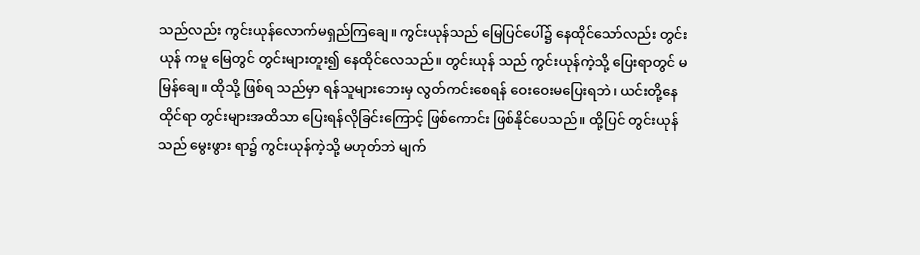သည်လည်း ကွင်းယုန်လောက်မရှည်ကြချေ။ ကွင်းယုန်သည် မြေပြင်ပေါ်၌ နေထိုင်သော်လည်း တွင်းယုန် ကမူ မြေတွင် တွင်းများတူး၍ နေထိုင်လေသည်။ တွင်းယုန် သည် ကွင်းယုန်ကဲ့သို့ ပြေးရာတွင် မမြန်ချေ။ ထိုသို့ ဖြစ်ရ သည်မှာ ရန်သူများဘေးမှ လွတ်ကင်းစေရန် ဝေးဝေးမပြေးရဘဲ၊ ယင်းတို့နေထိုင်ရာ တွင်းများအထိသာ ပြေးရန်လိုခြင်းကြောင့် ဖြစ်ကောင်း ဖြစ်နိုင်ပေသည်။ ထို့ပြင် တွင်းယုန်သည် မွေးဖွား ရာ၌ ကွင်းယုန်ကဲ့သို့ မဟုတ်ဘဲ မျက်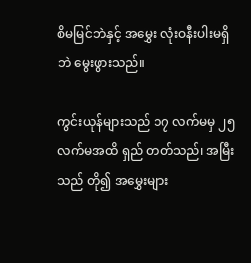စိမမြင်ဘဲနှင့် အမွှေး လုံးဝနီးပါးမရှိဘဲ မွေးဖွားသည်။

ကွင်းယုန်များသည် ၁၇ လက်မမှ ၂၅ လက်မအထိ ရှည် တတ်သည်၊ အမြီးသည် တို၍ အမွှေးများ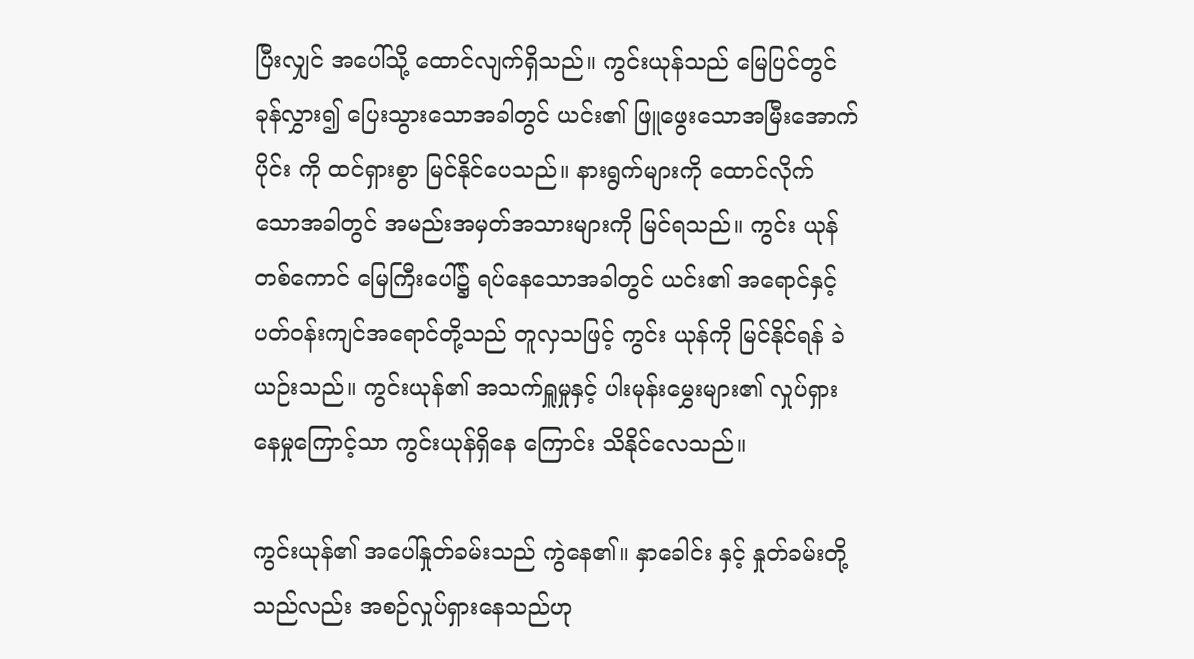ပြီးလျှင် အပေါ်သို့ ထောင်လျက်ရှိသည်။ ကွင်းယုန်သည် မြေပြင်တွင် ခုန်လွှား၍ ပြေးသွားသောအခါတွင် ယင်း၏ ဖြူဖွေးသောအမြီးအောက်ပိုင်း ကို ထင်ရှားစွာ မြင်နိုင်ပေသည်။ နားရွက်များကို ထောင်လိုက် သောအခါတွင် အမည်းအမှတ်အသားများကို မြင်ရသည်။ ကွင်း ယုန်တစ်ကောင် မြေကြီးပေါ်၌ ရပ်နေသောအခါတွင် ယင်း၏ အရောင်နှင့် ပတ်ဝန်းကျင်အရောင်တို့သည် တူလှသဖြင့် ကွင်း ယုန်ကို မြင်နိုင်ရန် ခဲယဉ်းသည်။ ကွင်းယုန်၏ အသက်ရှူမှုနှင့် ပါးမုန်းမွှေးများ၏ လှုပ်ရှားနေမှုကြောင့်သာ ကွင်းယုန်ရှိနေ ကြောင်း သိနိုင်လေသည်။

ကွင်းယုန်၏ အပေါ်နှုတ်ခမ်းသည် ကွဲနေ၏။ နှာခေါင်း နှင့် နှုတ်ခမ်းတို့သည်လည်း အစဉ်လှုပ်ရှားနေသည်ဟု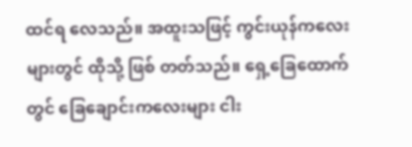ထင်ရ လေသည်။ အထူးသဖြင့် ကွင်းယုန်ကလေးများတွင် ထိုသို့ ဖြစ် တတ်သည်။ ရှေ့ခြေထောက်တွင် ခြေချောင်းကလေးများ ငါး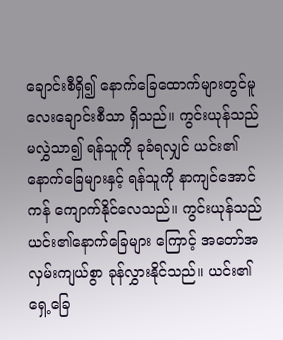ချောင်းစီရှိ၍ နောက်ခြေထောက်များတွင်မူ လေးချောင်းစီသာ ရှိသည်။ ကွင်းယုန်သည် မလွှဲသာ၍ ရန်သူကို ခုခံရလျှင် ယင်း၏နောက်ခြေများနှင့် ရန်သူကို နာကျင်အောင် ကန် ကျောက်နိုင်လေသည်။ ကွင်းယုန်သည် ယင်း၏နောက်ခြေများ ကြောင့် အတော်အလှမ်းကျယ်စွာ ခုန်လွှားနိုင်သည်။ ယင်း၏ ရှေ့ခြေ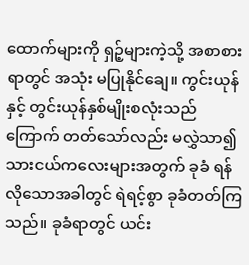ထောက်များကို ရှဉ့်များကဲ့သို့ အစာစားရာတွင် အသုံး မပြုနိုင်ချေ။ ကွင်းယုန်နှင့် တွင်းယုန်နှစ်မျိုးစလုံးသည် ကြောက် တတ်သော်လည်း မလွှဲသာ၍ သားငယ်ကလေးများအတွက် ခုခံ ရန် လိုသောအခါတွင် ရဲရင့်စွာ ခုခံတတ်ကြသည်။ ခုခံရာတွင် ယင်း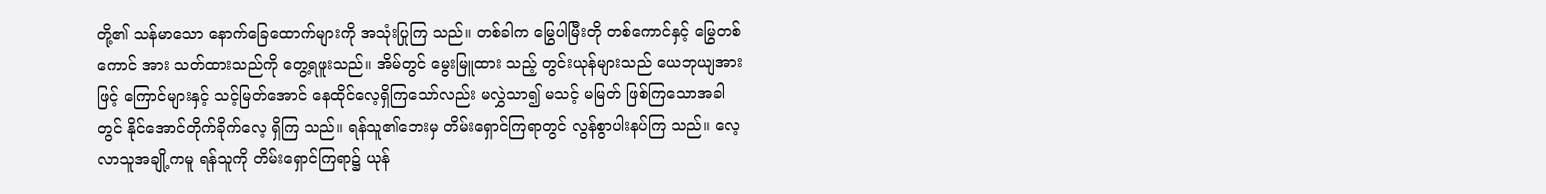တို့၏ သန်မာသော နောက်ခြေထောက်များကို အသုံးပြုကြ သည်။ တစ်ခါက မြွေပါမြီးတို တစ်ကောင်နှင့် မြွေတစ်ကောင် အား သတ်ထားသည်ကို တွေ့ရဖူးသည်။ အိမ်တွင် မွေးမြူထား သည့် တွင်းယုန်များသည် ယေဘုယျအားဖြင့် ကြောင်များနှင့် သင့်မြတ်အောင် နေထိုင်လေ့ရှိကြသော်လည်း မလွှဲသာ၍ မသင့် မမြတ် ဖြစ်ကြသောအခါတွင် နိုင်အောင်တိုက်ခိုက်လေ့ ရှိကြ သည်။ ရန်သူ၏ဘေးမှ တိမ်းရှောင်ကြရာတွင် လွန်စွာပါးနပ်ကြ သည်။ လေ့လာသူအချို့ကမူ ရန်သူကို တိမ်းရှောင်ကြရာ၌ ယုန်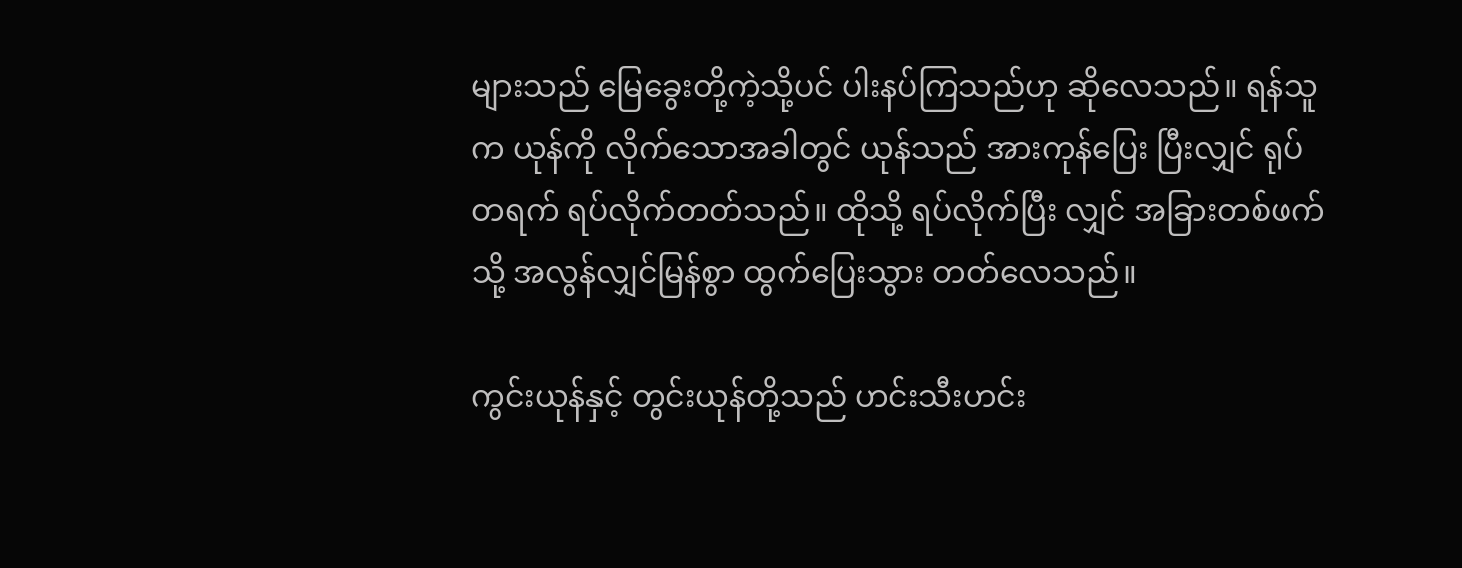များသည် မြေခွေးတို့ကဲ့သို့ပင် ပါးနပ်ကြသည်ဟု ဆိုလေသည်။ ရန်သူက ယုန်ကို လိုက်သောအခါတွင် ယုန်သည် အားကုန်ပြေး ပြီးလျှင် ရုပ်တရက် ရပ်လိုက်တတ်သည်။ ထိုသို့ ရပ်လိုက်ပြီး လျှင် အခြားတစ်ဖက်သို့ အလွန်လျှင်မြန်စွာ ထွက်ပြေးသွား တတ်လေသည်။

ကွင်းယုန်နှင့် တွင်းယုန်တို့သည် ဟင်းသီးဟင်း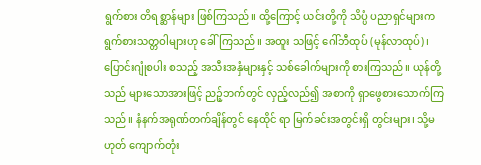ရွက်စား တိရစ္ဆာန်များ ဖြစ်ကြသည်။ ထို့ကြောင့် ယင်းတို့ကို သိပ္ပံ ပညာရှင်များက ရွက်စားသတ္တဝါများဟု ခေါ်ကြသည်။ အထူး သဖြင့် ဂေါ်ဘီထုပ် (မုန်လာထုပ်)၊ ပြောင်းဂျုံစပါး စသည့် အသီးအနှံများနှင့် သစ်ခေါက်များကို စားကြသည်။ ယုန်တို့ သည် များသောအားဖြင့် ညဉ့်ဘက်တွင် လှည့်လည်၍ အစာကို ရှာဖွေစားသောက်ကြသည်။ နံနက်အရုဏ်တက်ချိန်တွင် နေထိုင် ရာ မြက်ခင်းအတွင်းရှိ တွင်းများ၊ သို့မဟုတ် ကျောက်တုံး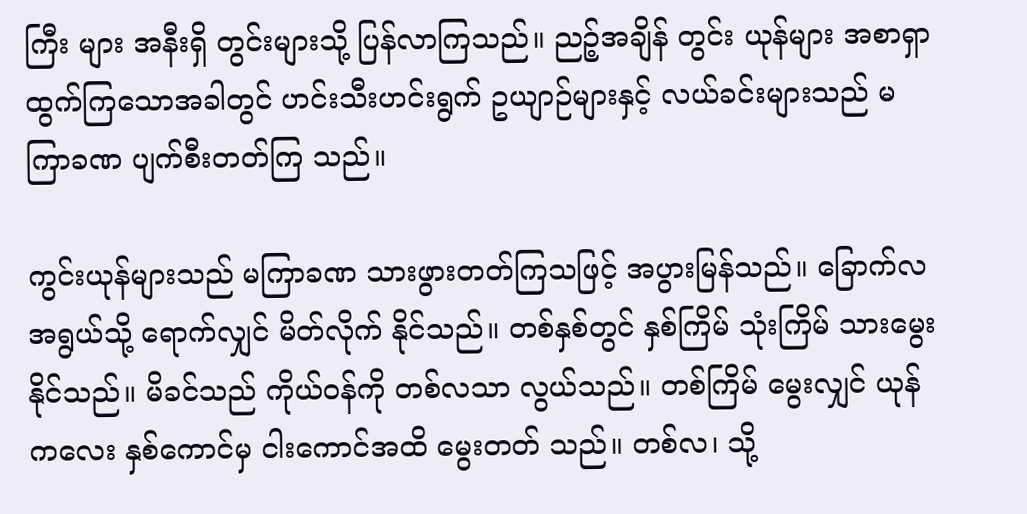ကြီး များ အနီးရှိ တွင်းများသို့ ပြန်လာကြသည်။ ညဉ့်အချိန် တွင်း ယုန်များ အစာရှာထွက်ကြသောအခါတွင် ဟင်းသီးဟင်းရွက် ဥယျာဉ်များနှင့် လယ်ခင်းများသည် မကြာခဏ ပျက်စီးတတ်ကြ သည်။

ကွင်းယုန်များသည် မကြာခဏ သားဖွားတတ်ကြသဖြင့် အပွားမြန်သည်။ ခြောက်လအရွယ်သို့ ရောက်လျှင် မိတ်လိုက် နိုင်သည်။ တစ်နှစ်တွင် နှစ်ကြိမ် သုံးကြိမ် သားမွေးနိုင်သည်။ မိခင်သည် ကိုယ်ဝန်ကို တစ်လသာ လွယ်သည်။ တစ်ကြိမ် မွေးလျှင် ယုန်ကလေး နှစ်ကောင်မှ ငါးကောင်အထိ မွေးတတ် သည်။ တစ်လ၊ သို့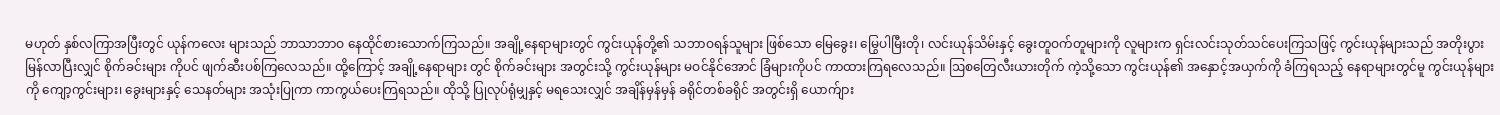မဟုတ် နှစ်လကြာအပြီးတွင် ယုန်ကလေး များသည် ဘာသာဘာဝ နေထိုင်စားသောက်ကြသည်။ အချို့နေရာများတွင် ကွင်းယုန်တို့၏ သဘာဝရန်သူများ ဖြစ်သော မြေခွေး၊ မြွေပါမြီးတို၊ လင်းယုန်သိမ်းနှင့် ခွေးတူဝက်တူများကို လူများက ရှင်းလင်းသုတ်သင်ပေးကြသဖြင့် ကွင်းယုန်များသည် အတိုးပွား မြန်လာပြီးလျှင် စိုက်ခင်းများ ကိုပင် ဖျက်ဆီးပစ်ကြလေသည်။ ထို့ကြောင့် အချို့နေရာများ တွင် စိုက်ခင်းများ အတွင်းသို့ ကွင်းယုန်များ မဝင်နိုင်အောင် ခြံများကိုပင် ကာထားကြရလေသည်။ ဩစတြေလီးယားတိုက် ကဲ့သို့သော ကွင်းယုန်၏ အနှောင့်အယှက်ကို ခံကြရသည့် နေရာများတွင်မူ ကွင်းယုန်များကို ကျော့ကွင်းများ၊ ခွေးများနှင့် သေနတ်များ အသုံးပြုကာ ကာကွယ်ပေးကြရသည်။ ထိုသို့ ပြုလုပ်ရုံမျှနှင့် မရသေးလျှင် အချိန်မှန်မှန် ခရိုင်တစ်ခရိုင် အတွင်းရှိ ယောက်ျား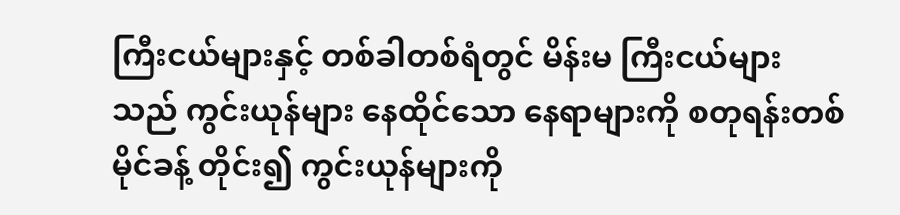ကြီးငယ်များနှင့် တစ်ခါတစ်ရံတွင် မိန်းမ ကြီးငယ်များသည် ကွင်းယုန်များ နေထိုင်သော နေရာများကို စတုရန်းတစ်မိုင်ခန့် တိုင်း၍ ကွင်းယုန်များကို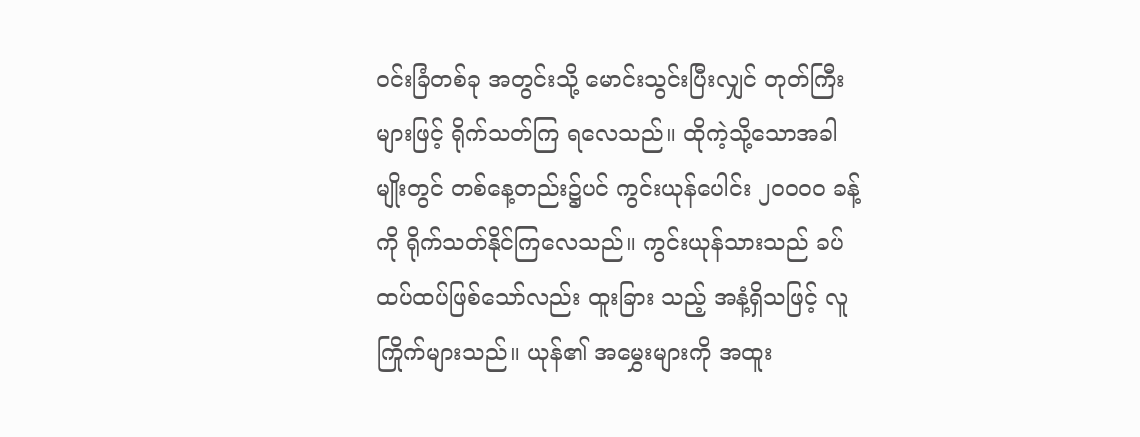ဝင်းခြံတစ်ခု အတွင်းသို့ မောင်းသွင်းပြီးလျှင် တုတ်ကြီးများဖြင့် ရိုက်သတ်ကြ ရလေသည်။ ထိုကဲ့သို့သောအခါမျိုးတွင် တစ်နေ့တည်း၌ပင် ကွင်းယုန်ပေါင်း ၂ဝဝဝဝ ခန့်ကို ရိုက်သတ်နိုင်ကြလေသည်။ ကွင်းယုန်သားသည် ခပ်ထပ်ထပ်ဖြစ်သော်လည်း ထူးခြား သည့် အနံ့ရှိသဖြင့် လူကြိုက်များသည်။ ယုန်၏ အမွှေးများကို အထူး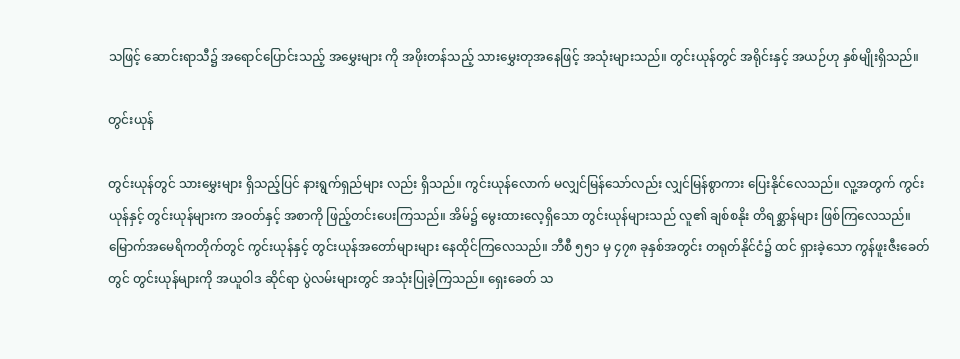သဖြင့် ဆောင်းရာသီ၌ အရောင်ပြောင်းသည့် အမွှေးများ ကို အဖိုးတန်သည့် သားမွှေးတုအနေဖြင့် အသုံးများသည်။ တွင်းယုန်တွင် အရိုင်းနှင့် အယဉ်ဟု နှစ်မျိုးရှိသည်။

တွင်းယုန်

တွင်းယုန်တွင် သားမွှေးများ ရှိသည့်ပြင် နားရွက်ရှည်များ လည်း ရှိသည်။ ကွင်းယုန်လောက် မလျှင်မြန်သော်လည်း လျှင်မြန်စွာကား ပြေးနိုင်လေသည်။ လူ့အတွက် ကွင်းယုန်နှင့် တွင်းယုန်များက အဝတ်နှင့် အစာကို ဖြည့်တင်းပေးကြသည်။ အိမ်၌ မွေးထားလေ့ရှိသော တွင်းယုန်များသည် လူ၏ ချစ်စနိုး တိရစ္ဆာန်များ ဖြစ်ကြလေသည်။ မြောက်အမေရိကတိုက်တွင် ကွင်းယုန်နှင့် တွင်းယုန်အတော်များများ နေထိုင်ကြလေသည်။ ဘီစီ ၅၅၁ မှ ၄၇၈ ခုနှစ်အတွင်း တရုတ်နိုင်ငံ၌ ထင် ရှားခဲ့သော ကွန်ဖူးဇီးခေတ်တွင် တွင်းယုန်များကို အယူဝါဒ ဆိုင်ရာ ပွဲလမ်းများတွင် အသုံးပြုခဲ့ကြသည်။ ရှေးခေတ် သ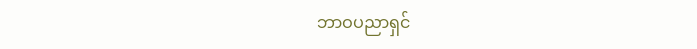ဘာဝပညာရှင်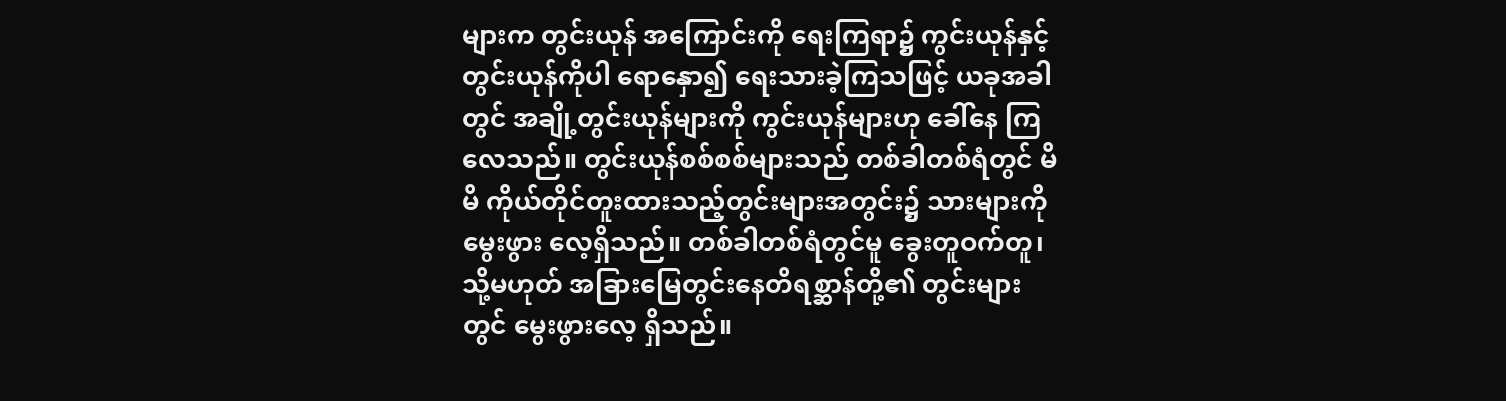များက တွင်းယုန် အကြောင်းကို ရေးကြရာ၌ ကွင်းယုန်နှင့် တွင်းယုန်ကိုပါ ရောနှော၍ ရေးသားခဲ့ကြသဖြင့် ယခုအခါတွင် အချို့တွင်းယုန်များကို ကွင်းယုန်များဟု ခေါ်နေ ကြလေသည်။ တွင်းယုန်စစ်စစ်များသည် တစ်ခါတစ်ရံတွင် မိမိ ကိုယ်တိုင်တူးထားသည့်တွင်းများအတွင်း၌ သားများကို မွေးဖွား လေ့ရှိသည်။ တစ်ခါတစ်ရံတွင်မူ ခွေးတူဝက်တူ၊ သို့မဟုတ် အခြားမြေတွင်းနေတိရစ္ဆာန်တို့၏ တွင်းများတွင် မွေးဖွားလေ့ ရှိသည်။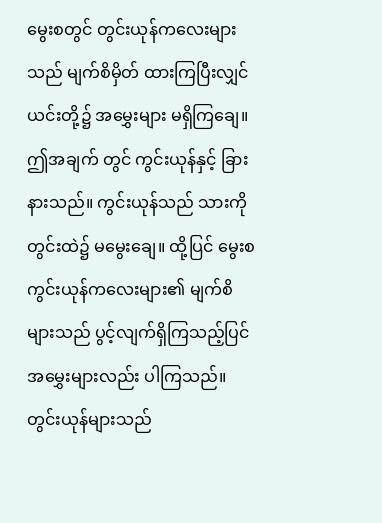မွေးစတွင် တွင်းယုန်ကလေးများသည် မျက်စိမှိတ် ထားကြပြီးလျှင် ယင်းတို့၌ အမွှေးများ မရှိကြချေ။ ဤအချက် တွင် ကွင်းယုန်နှင့် ခြားနားသည်။ ကွင်းယုန်သည် သားကို တွင်းထဲ၌ မမွေးချေ။ ထို့ပြင် မွေးစကွင်းယုန်ကလေးများ၏ မျက်စိများသည် ပွင့်လျက်ရှိကြသည့်ပြင် အမွှေးများလည်း ပါကြသည်။ တွင်းယုန်များသည်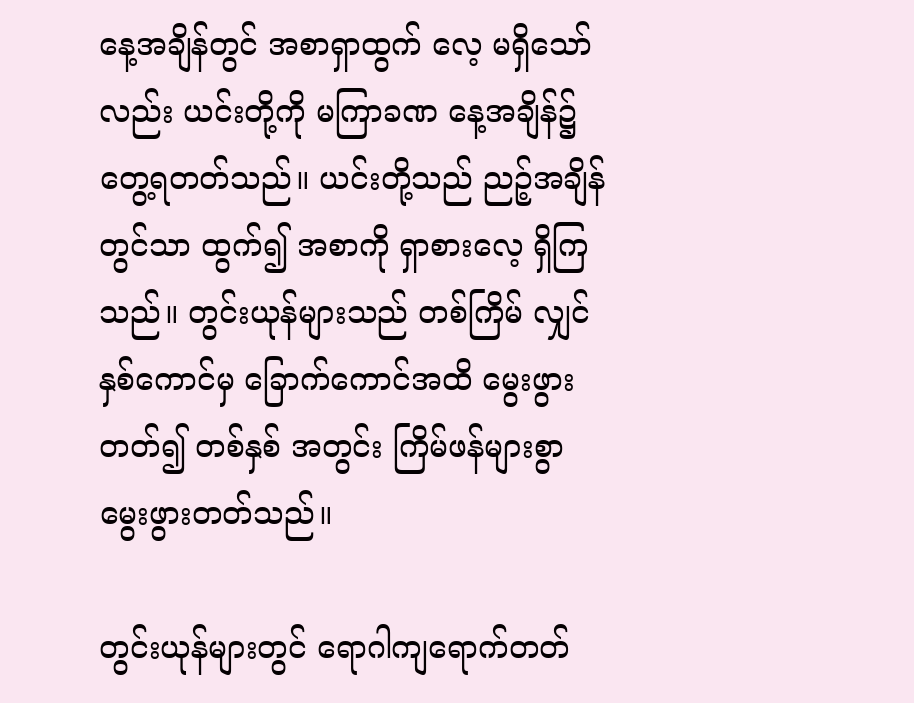နေ့အချိန်တွင် အစာရှာထွက် လေ့ မရှိသော်လည်း ယင်းတို့ကို မကြာခဏ နေ့အချိန်၌ တွေ့ရတတ်သည်။ ယင်းတို့သည် ညဉ့်အချိန်တွင်သာ ထွက်၍ အစာကို ရှာစားလေ့ ရှိကြသည်။ တွင်းယုန်များသည် တစ်ကြိမ် လျှင် နှစ်ကောင်မှ ခြောက်ကောင်အထိ မွေးဖွားတတ်၍ တစ်နှစ် အတွင်း ကြိမ်ဖန်များစွာ မွေးဖွားတတ်သည်။

တွင်းယုန်များတွင် ရောဂါကျရောက်တတ်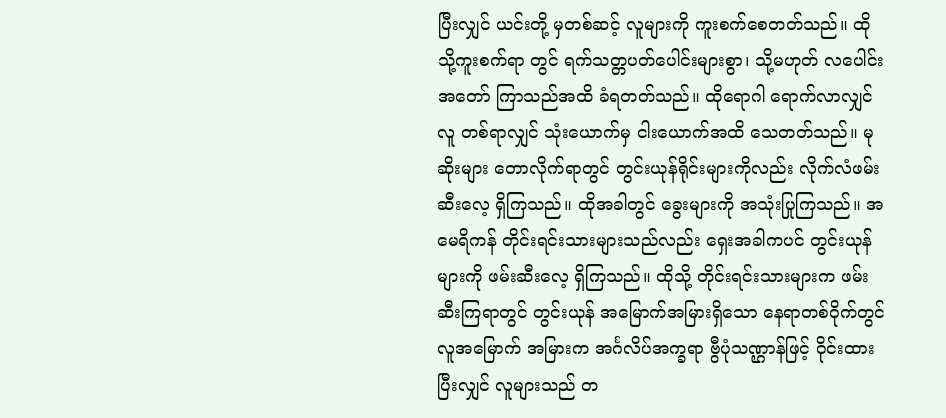ပြီးလျှင် ယင်းတို့ မှတစ်ဆင့် လူများကို ကူးစက်စေတတ်သည်။ ထိုသို့ကူးစက်ရာ တွင် ရက်သတ္တပတ်ပေါင်းများစွာ၊ သို့မဟုတ် လပေါင်းအတော် ကြာသည်အထိ ခံရတတ်သည်။ ထိုရောဂါ ရောက်လာလျှင် လူ တစ်ရာလျှင် သုံးယောက်မှ ငါးယောက်အထိ သေတတ်သည်။ မုဆိုးများ တောလိုက်ရာတွင် တွင်းယုန်ရိုင်းများကိုလည်း လိုက်လံဖမ်းဆီးလေ့ ရှိကြသည်။ ထိုအခါတွင် ခွေးများကို အသုံးပြုကြသည်။ အမေရိကန် တိုင်းရင်းသားများသည်လည်း ရှေးအခါကပင် တွင်းယုန်များကို ဖမ်းဆီးလေ့ ရှိကြသည်။ ထိုသို့ တိုင်းရင်းသားများက ဖမ်းဆီးကြရာတွင် တွင်းယုန် အမြောက်အမြားရှိသော နေရာတစ်ဝိုက်တွင် လူအမြောက် အမြားက အင်္ဂလိပ်အက္ခရာ ဗွီပုံသဏ္ဌာန်ဖြင့် ဝိုင်းထားပြီးလျှင် လူများသည် တ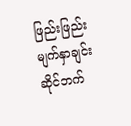ဖြည်းဖြည်း မျက်နှာချင်းဆိုင်ဘက်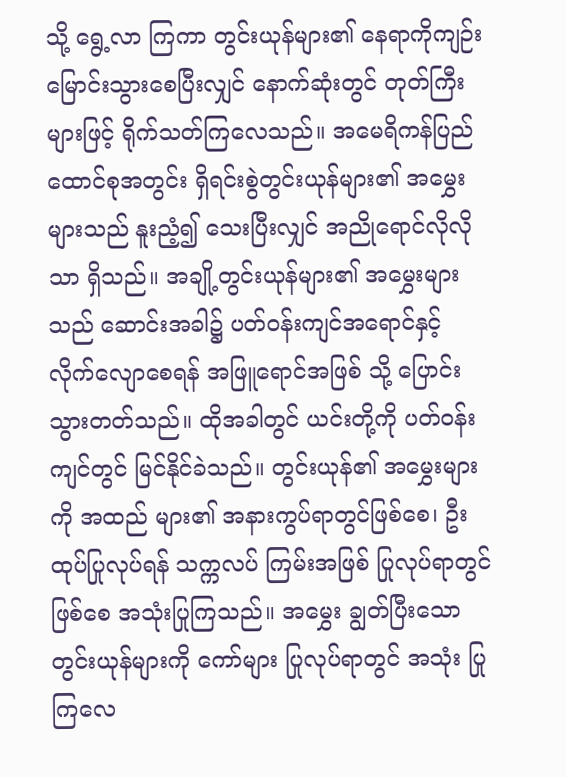သို့ ရွေ့လာ ကြကာ တွင်းယုန်များ၏ နေရာကိုကျဉ်းမြောင်းသွားစေပြီးလျှင် နောက်ဆုံးတွင် တုတ်ကြီးများဖြင့် ရိုက်သတ်ကြလေသည်။ အမေရိကန်ပြည်ထောင်စုအတွင်း ရှိရင်းစွဲတွင်းယုန်များ၏ အမွှေးများသည် နူးညံ့၍ သေးပြီးလျှင် အညိုရောင်လိုလိုသာ ရှိသည်။ အချို့တွင်းယုန်များ၏ အမွှေးများသည် ဆောင်းအခါ၌ ပတ်ဝန်းကျင်အရောင်နှင့် လိုက်လျောစေရန် အဖြူရောင်အဖြစ် သို့ ပြောင်းသွားတတ်သည်။ ထိုအခါတွင် ယင်းတို့ကို ပတ်ဝန်း ကျင်တွင် မြင်နိုင်ခဲသည်။ တွင်းယုန်၏ အမွှေးများကို အထည် များ၏ အနားကွပ်ရာတွင်ဖြစ်စေ၊ ဦးထုပ်ပြုလုပ်ရန် သက္ကလပ် ကြမ်းအဖြစ် ပြုလုပ်ရာတွင်ဖြစ်စေ အသုံးပြုကြသည်။ အမွှေး ချွတ်ပြီးသောတွင်းယုန်များကို ကော်များ ပြုလုပ်ရာတွင် အသုံး ပြုကြလေ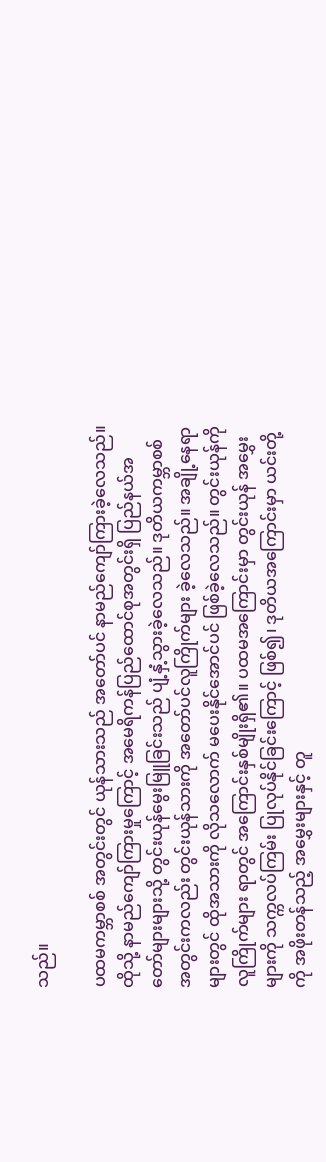သည်။

ပထမကမ္ဘာစစ် အတွင်းတွင် ယုန်သားသည် အတော်ပင် နာမည်ကျော်ကြားခဲ့လေသည်။ထိုသို့ နာမည်ကျော်ကြားမှုကြောင့် အမေရိကန်ပြည်ထောင်စုအတွင်းရှိ ပြည်နယ်အတော်များများသို့ တွင်းယုန်မွေးမြူခြင်းသည် ပျံ့နှံ့သွားခဲ့လေသည်။ ဒုတိယကမ္ဘာစစ်အတွင်းကလည်း တွင်းယုန်သားကို အတော်ပင်လူကြိုက်များ ခဲ့လေသည်။ အချို့နေရာများတွင် ထိုအသားကို လိုသလောက် မပေးနိုင်အောင်ပင် ဖြစ်ခဲ့လေသည်။ တွင်းယုန်ကို လူကြိုက်များ ရာတွင် အကြောင်းနှစ်မျိုးရှိ၏။ ပထမအကြောင်းမှာ တွင်းယုန် အမွှေးများကို သက္ကလပ်ကြမ်း ပြုလုပ်နိုင်ခြင်းကြောင့် ဖြစ်၍၊ ဒုတိယအကြောင်းမှာ ယင်းတို့ကို အဖိုးတန်သည့် အမွှေးများနှင့် တူ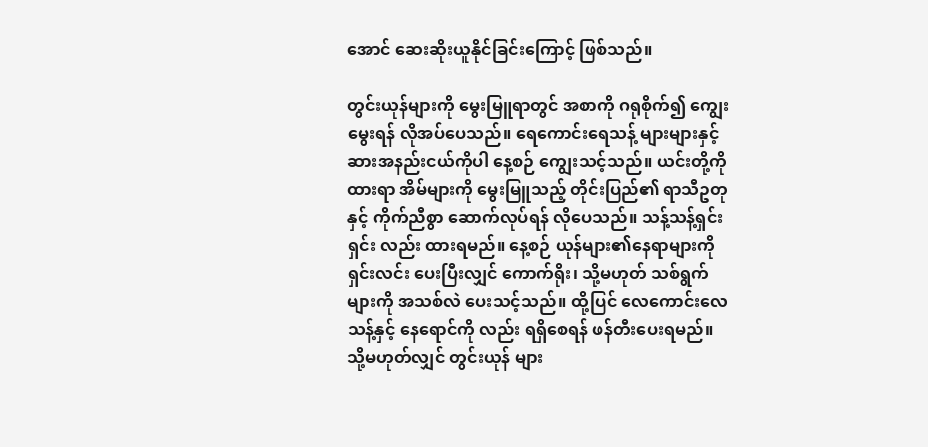အောင် ဆေးဆိုးယူနိုင်ခြင်းကြောင့် ဖြစ်သည်။

တွင်းယုန်များကို မွေးမြူရာတွင် အစာကို ဂရုစိုက်၍ ကျွေးမွေးရန် လိုအပ်ပေသည်။ ရေကောင်းရေသန့် များများနှင့် ဆားအနည်းငယ်ကိုပါ နေ့စဉ် ကျွေးသင့်သည်။ ယင်းတို့ကို ထားရာ အိမ်များကို မွေးမြူသည့် တိုင်းပြည်၏ ရာသီဥတုနှင့် ကိုက်ညီစွာ ဆောက်လုပ်ရန် လိုပေသည်။ သန့်သန့်ရှင်းရှင်း လည်း ထားရမည်။ နေ့စဉ် ယုန်များ၏နေရာများကို ရှင်းလင်း ပေးပြီးလျှင် ကောက်ရိုး၊ သို့မဟုတ် သစ်ရွက်များကို အသစ်လဲ ပေးသင့်သည်။ ထို့ပြင် လေကောင်းလေသန့်နှင့် နေရောင်ကို လည်း ရရှိစေရန် ဖန်တီးပေးရမည်။ သို့မဟုတ်လျှင် တွင်းယုန် များ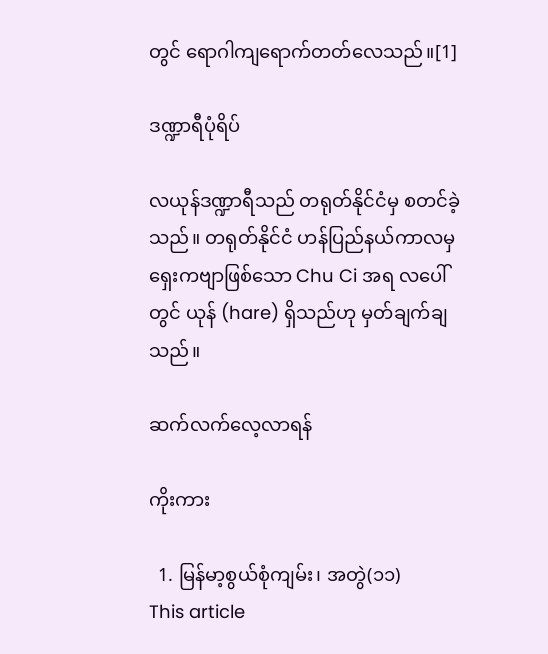တွင် ရောဂါကျရောက်တတ်လေသည်။[1]

ဒဏ္ဍာရီပုံရိပ်

လယုန်ဒဏ္ဍာရီသည် တရုတ်နိုင်ငံမှ စတင်ခဲ့သည်။ တရုတ်နိုင်ငံ ဟန်ပြည်နယ်ကာလမှ ရှေးကဗျာဖြစ်သော Chu Ci အရ လပေါ်တွင် ယုန် (hare) ရှိသည်ဟု မှတ်ချက်ချသည်။

ဆက်လက်လေ့လာရန်

ကိုးကား

  1. မြန်မာ့စွယ်စုံကျမ်း၊ အတွဲ(၁၁)
This article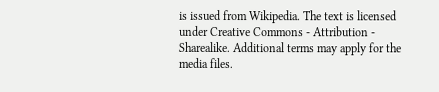is issued from Wikipedia. The text is licensed under Creative Commons - Attribution - Sharealike. Additional terms may apply for the media files.